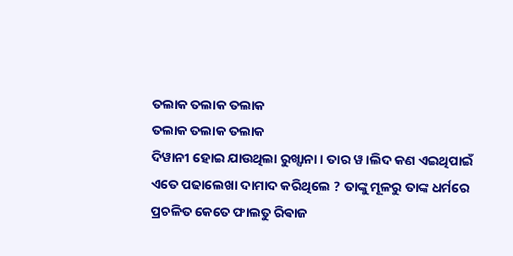ତଲାକ ତଲାକ ତଲାକ
ତଲାକ ତଲାକ ତଲାକ
ଦିୱାନୀ ହୋଇ ଯାଉଥିଲା ରୁଖ୍ସାନା । ତାର ୱ।ଲିଦ କଣ ଏଇଥିପାଇଁ ଏତେ ପଢାଲେଖା ଦାମାଦ କରିଥିଲେ ? ତାଙ୍କୁ ମୂଳରୁ ତାଙ୍କ ଧର୍ମରେ ପ୍ରଚଳିତ କେତେ ଫାଲତୁ ରିଵାଜ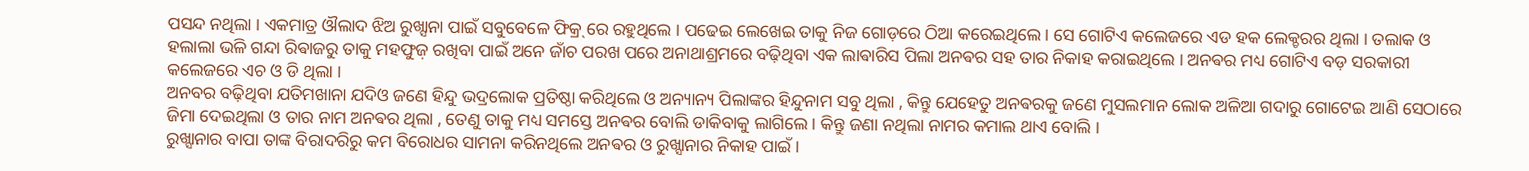ପସନ୍ଦ ନଥିଲା । ଏକମାତ୍ର ଔଲାଦ ଝିଅ ରୁଖ୍ସାନା ପାଇଁ ସବୁବେଳେ ଫିକ୍ର୍ ରେ ରହୁଥିଲେ । ପଢେଇ ଲେଖେଇ ତାକୁ ନିଜ ଗୋଡ଼ରେ ଠିଆ କରେଇଥିଲେ । ସେ ଗୋଟିଏ କଲେଜରେ ଏଡ ହକ ଲେକ୍ଚରର ଥିଲା । ତଲାକ ଓ ହଲାଲା ଭଳି ଗନ୍ଦା ରିଵାଜରୁ ତାକୁ ମହଫୁଜ଼ ରଖିବା ପାଇଁ ଅନେ ଜାଁଚ ପରଖ ପରେ ଅନାଥାଶ୍ରମରେ ବଢ଼ିଥିବା ଏକ ଲାଵାରିସ ପିଲା ଅନଵର ସହ ତାର ନିକାହ କରାଇଥିଲେ । ଅନଵର ମଧ୍ୟ ଗୋଟିଏ ବଡ଼ ସରକାରୀ କଲେଜରେ ଏଚ ଓ ଡି ଥିଲା ।
ଅନବର ବଢ଼ିଥିବା ଯତିମଖାନା ଯଦିଓ ଜଣେ ହିନ୍ଦୁ ଭଦ୍ରଲୋକ ପ୍ରତିଷ୍ଠା କରିଥିଲେ ଓ ଅନ୍ୟାନ୍ୟ ପିଲାଙ୍କର ହିନ୍ଦୁନାମ ସବୁ ଥିଲା , କିନ୍ତୁ ଯେହେତୁ ଅନଵରକୁ ଜଣେ ମୁସଲମାନ ଲୋକ ଅଳିଆ ଗଦାରୁ ଗୋଟେଇ ଆଣି ସେଠାରେ ଜିମା ଦେଇଥିଲା ଓ ତାର ନାମ ଅନଵର ଥିଲା , ତେଣୁ ତାକୁ ମଧ୍ୟ ସମସ୍ତେ ଅନଵର ବୋଲି ଡାକିବାକୁ ଲାଗିଲେ । କିନ୍ତୁ ଜଣା ନଥିଲା ନାମର କମାଲ ଥାଏ ବୋଲି ।
ରୁଖ୍ସାନାର ବାପା ତାଙ୍କ ବିରାଦରିରୁ କମ ବିରୋଧର ସାମନା କରିନଥିଲେ ଅନଵର ଓ ରୁଖ୍ସାନାର ନିକାହ ପାଇଁ ।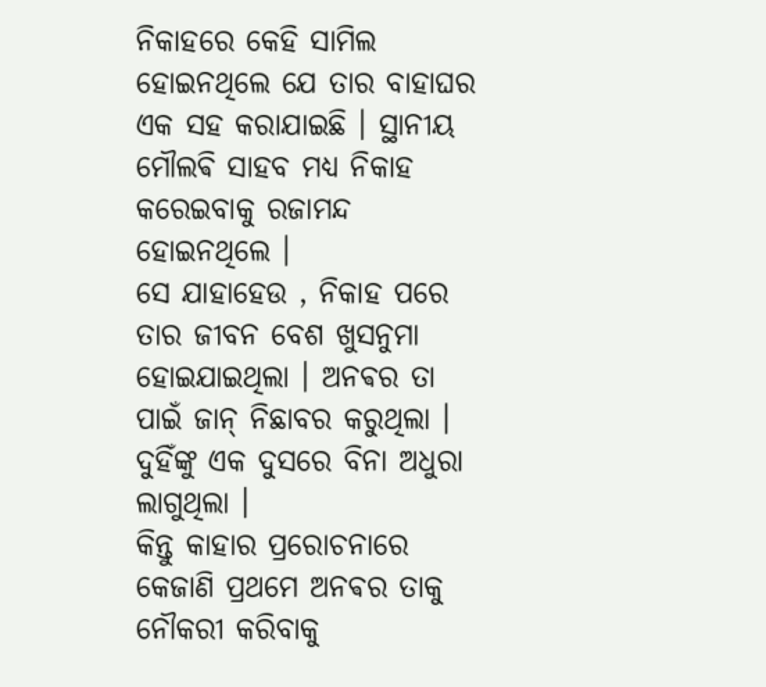ନିକାହରେ କେହି ସାମିଲ ହୋଇନଥିଲେ ଯେ ତାର ବାହାଘର ଏକ ସହ କରାଯାଇଛି । ସ୍ଥାନୀୟ ମୌଲଵି ସାହବ ମଧ୍ୟ ନିକାହ କରେଇବାକୁ ରଜାମନ୍ଦ ହୋଇନଥିଲେ ।
ସେ ଯାହାହେଉ , ନିକାହ ପରେ ତାର ଜୀବନ ବେଶ ଖୁସନୁମା ହୋଇଯାଇଥିଲା । ଅନଵର ତା ପାଇଁ ଜାନ୍ ନିଛାବର କରୁଥିଲା । ଦୁହିଁଙ୍କୁ ଏକ ଦୁସରେ ବିନା ଅଧୁରା ଲାଗୁଥିଲା ।
କିନ୍ତୁ କାହାର ପ୍ରରୋଚନାରେ କେଜାଣି ପ୍ରଥମେ ଅନଵର ତାକୁ ନୌକରୀ କରିବାକୁ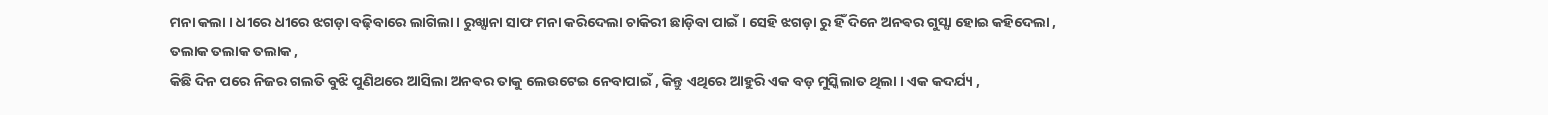ମନା କଲା । ଧୀରେ ଧୀରେ ଝଗଡ଼ା ବଢ଼ିବାରେ ଲାଗିଲା । ରୁଖ୍ସାନା ସାଫ ମନା କରିଦେଲା ଚାକିରୀ ଛାଡ଼ିବା ପାଇଁ । ସେହି ଝଗଡ଼ା ରୁ ହିଁ ଦିନେ ଅନଵର ଗୁସ୍ସା ହୋଇ କହିଦେଲା ,
ତଲାକ ତଲାକ ତଲାକ ,
କିଛି ଦିନ ପରେ ନିଜର ଗଲତି ବୁଝି ପୁଣିଥରେ ଆସିଲା ଅନଵର ତାକୁ ଲେଉଟେଇ ନେବାପାଇଁ , କିନ୍ତୁ ଏଥିରେ ଆହୁରି ଏକ ବଡ଼ ମୁସ୍କିଲାତ ଥିଲା । ଏକ କଦର୍ଯ୍ୟ ,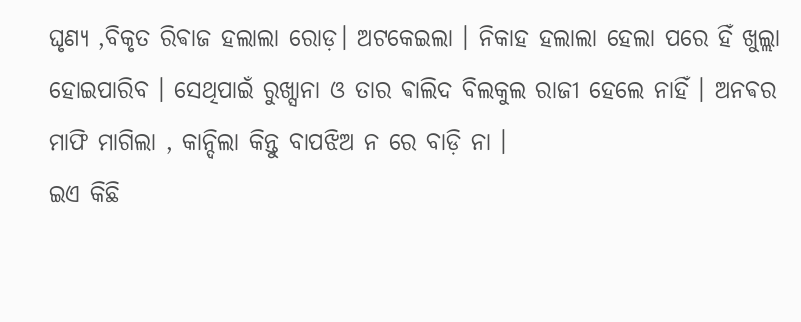ଘୃଣ୍ଯ ,ବିକୃତ ରିଵାଜ ହଲାଲା ରୋଡ଼। ଅଟକେଇଲା । ନିକାହ ହଲାଲା ହେଲା ପରେ ହିଁ ଖୁଲ୍ଲା ହୋଇପାରିବ । ସେଥିପାଇଁ ରୁଖ୍ସାନା ଓ ତାର ଵାଲିଦ ବିଲକୁଲ ରାଜୀ ହେଲେ ନାହିଁ । ଅନଵର ମାଫି ମାଗିଲା , କାନ୍ଦିଲା କିନ୍ତୁ ବାପଝିଅ ନ ରେ ବାଡ଼ି ନା ।
ଇଏ କିଛି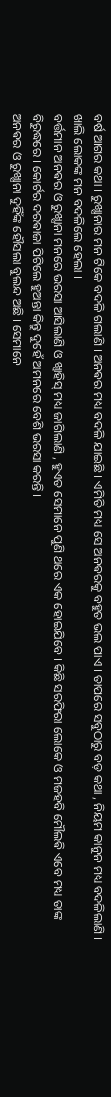ବର୍ଷ ଆଗର କଥା । ରୁଖ୍ସାନାର ମନ ଟିକେ ବଦଳି ଗଲାଣି । ଅନଵର ମଧ୍ୟ ବଦଳି ଯାଇଛି । ଏମିତି ମଧ୍ୟ ସେ ଅନଵରକୁ ବହୁତ ଭଲ ପାଏ । ତାପରେ ସବୁଠାରୁ ବଡ଼ କଥା , ନିୟମ କାନୁନ ମଧ୍ୟ ବଦଳିଲାଣି । ଖାଲି ଲୋକଙ୍କ ମନ ବଦଳିଲେ ହେଲା ।
ବର୍ତ୍ତମାନ ଅନଵର ଓ ରୁଖ୍ସାନା ମନରେ ଭରସା ଆସିଲାଣି ଓ ଖ୍ଵାହିସ୍ ମଧ୍ୟ ଜାଗିଲାଣି , ହୁଏତ ସେମାନେ ପୁଣି ଥରେ ଏକ ହୋଇଯିବେ । କିଛି ସରଫିରା ଲୋକେ ଓ ମଜହବି ମୌଲଵି ଏବେ ମଧ୍ୟ ତାଙ୍କ ବିରୁଦ୍ଧରେ । କୋର୍ଟର ଦରଵାଜା ପିଟିଲେ ହୁଅନ୍ତା କିନ୍ତୁ ଦୁହେଁ ଅମନରେ ବେଶି ଭରସା କରନ୍ତି ।
ଅନଵର ଓ ରୁଖ୍ସାନା ଦୁହିଁଙ୍କ ହୌସଲା ବୁଲନ୍ଦ ଅଛି । ସେମାନେ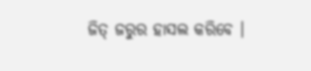ଜିତ୍ ଜରୁର ହାସଲ କରିବେ ।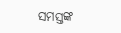ସମସ୍ତଙ୍କ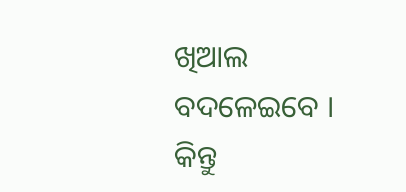ଖିଆଲ ବଦଳେଇବେ ।
କିନ୍ତୁ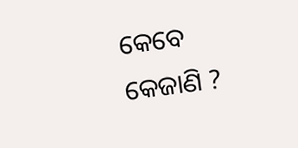କେବେ କେଜାଣି ?